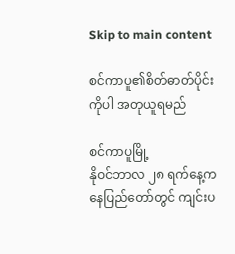Skip to main content

စင်ကာပူ၏စိတ်ဓာတ်ပိုင်းကိုပါ အတုယူရမည်

စင်ကာပူမြို့
နိုဝင်ဘာလ ၂၈ ရက်နေ့က နေပြည်တော်တွင် ကျင်းပ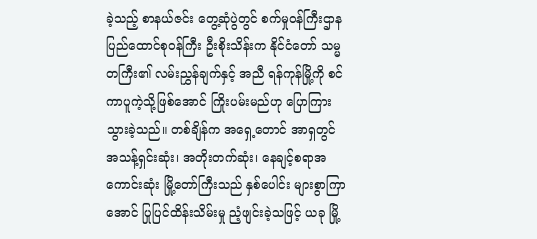ခဲ့သည့် စာနယ်ဇင်း တွေ့ဆုံပွဲတွင် စက်မှုဝန်ကြီးဌာန ပြည်ထောင်စုဝန်ကြီး ဦးစိုးသိန်းက နိုင်ငံတော် သမ္မတကြီး၏ လမ်းညွှန်ချက်နှင့် အညီ ရန်ကုန်မြို့ကို စင်ကာပူကဲ့သို့ဖြစ်အောင် ကြိုးပမ်းမည်ဟု ပြောကြား သွားခဲ့သည်။ တစ်ချိန်က အရှေ့တောင် အာရှတွင် အသန့်ရှင်းဆုံး၊ အတိုးတက်ဆုံး၊ နေချင့်စရာအကောင်းဆုံး မြို့တော်ကြီးသည် နှစ်ပေါင်း များစွာကြာအောင် ပြုပြင်ထိန်းသိမ်းမှု ညံ့ဖျင်းခဲ့သဖြင့် ယခု မြို့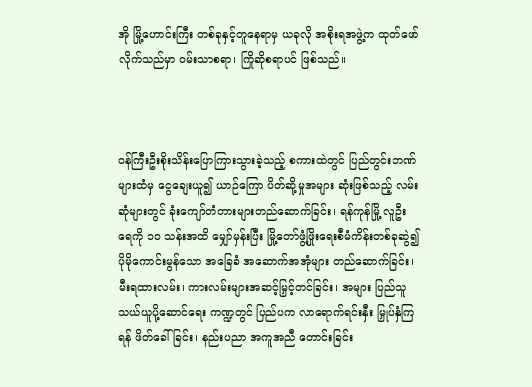အို မြို့ဟောင်းကြီး တစ်ခုနှင့်တူနေရာမှ ယခုလို အစိုးရအဖွဲ့က ထုတ်ဖော်လိုက်သည်မှာ ဝမ်းသာစရာ၊ ကြိုဆိုစရာပင် ဖြစ်သည်။



ဝန်ကြီးဦးစိုးသိန်းပြောကြားသွားခဲ့သည့် စကားထဲတွင် ပြည်တွင်းဘဏ်များထံမှ ငွေချေးယူ၍ ယာဉ်ကြော ပိတ်ဆို့မှုအများ ဆုံးဖြစ်သည့် လမ်းဆုံများတွင် ခုံးကျော်တံတားများတည်ဆောက်ခြင်း၊ ရန်ကုန်မြို့ လူဦးရေကို ၁ဝ သန်းအထိ မျှော်မှန်းပြီး မြို့တော်ဖွံ့ဖြိုးရေးစီမံကိန်းတစ်ခုဆွဲ၍ ပိုမိုကောင်းမွန်သော အခြေခံ အဆောက်အအုံများ တည်ဆောက်ခြင်း၊ မီးရထားလမ်း၊ ကားလမ်းများအဆင့်မြှင့်တင်ခြင်း၊ အများ ပြည်သူ သယ်ယူပို့ဆောင်ရေး ကဏ္ဍတွင် ပြည်ပက လာရောက်ရင်းနှီး မြှုပ်နှံကြရန် ဖိတ်ခေါ်ခြင်း၊ နည်းပညာ အကူအညီ တောင်းခြင်း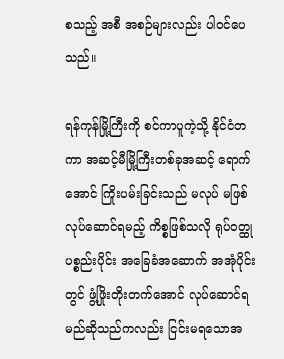စသည့် အစီ အစဉ်များလည်း ပါဝင်ပေသည်။

ရန်ကုန်မြို့ကြီးကို စင်ကာပူကဲ့သို့ နိုင်ငံတကာ အဆင့်မီမြို့ကြီးတစ်ခုအဆင့် ရောက်အောင် ကြိုးပမ်းခြင်းသည် မလုပ် မဖြစ် လုပ်ဆောင်ရမည့် ကိစ္စဖြစ်သလို ရုပ်ဝတ္ထုပစ္စည်းပိုင်း အခြေခံအဆောက် အအုံပိုင်းတွင် ဖွံ့ဖြိုးတိုးတက်အောင် လုပ်ဆောင်ရမည်ဆိုသည်ကလည်း ငြင်းမရသောအ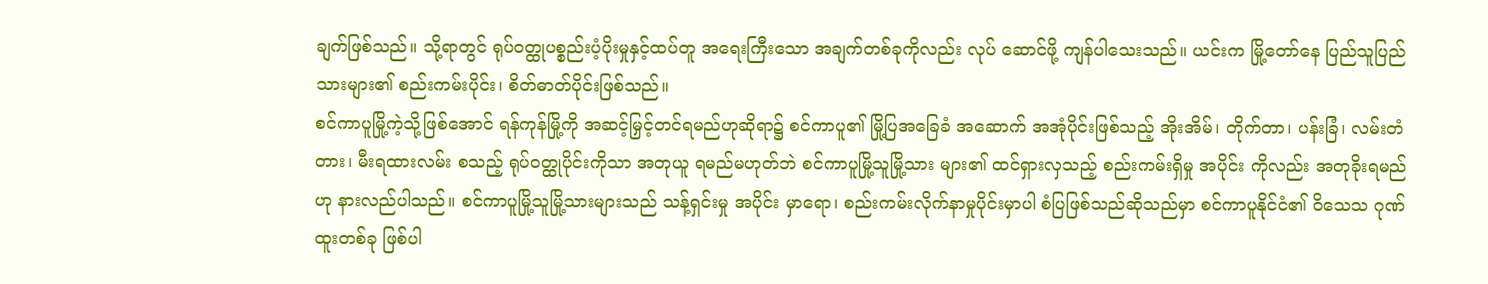ချက်ဖြစ်သည်။ သို့ရာတွင် ရုပ်ဝတ္ထုပစ္စည်းပံ့ပိုးမှုနှင့်ထပ်တူ အရေးကြီးသော အချက်တစ်ခုကိုလည်း လုပ် ဆောင်ဖို့ ကျန်ပါသေးသည်။ ယင်းက မြို့တော်နေ ပြည်သူပြည်သားများ၏ စည်းကမ်းပိုင်း၊ စိတ်ဓာတ်ပိုင်းဖြစ်သည်။
စင်ကာပူမြို့ကဲ့သို့ဖြစ်အောင် ရန်ကုန်မြို့ကို အဆင့်မြှင့်တင်ရမည်ဟုဆိုရာ၌ စင်ကာပူ၏ မြို့ပြအခြေခံ အဆောက် အအုံပိုင်းဖြစ်သည့် အိုးအိမ်၊ တိုက်တာ၊ ပန်းခြံ၊ လမ်းတံတား၊ မီးရထားလမ်း စသည့် ရုပ်ဝတ္ထုပိုင်းကိုသာ အတုယူ ရမည်မဟုတ်ဘဲ စင်ကာပူမြို့သူမြို့သား များ၏ ထင်ရှားလှသည့် စည်းကမ်းရှိမှု အပိုင်း ကိုလည်း အတုခိုးရမည်ဟု နားလည်ပါသည်။ စင်ကာပူမြို့သူမြို့သားများသည် သန့်ရှင်းမှု အပိုင်း မှာရော၊ စည်းကမ်းလိုက်နာမှုပိုင်းမှာပါ စံပြဖြစ်သည်ဆိုသည်မှာ စင်ကာပူနိုင်ငံ၏ ဝိသေသ ဂုဏ်ထူးတစ်ခု ဖြစ်ပါ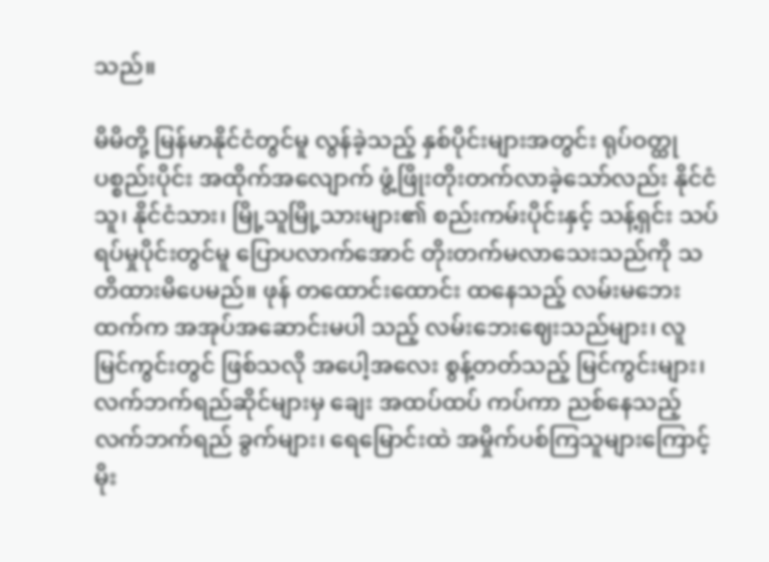သည်။

မိမိတို့ မြန်မာနိုင်ငံတွင်မူ လွန်ခဲ့သည့် နှစ်ပိုင်းများအတွင်း ရုပ်ဝတ္ထုပစ္စည်းပိုင်း အထိုက်အလျောက် ဖွံ့ဖြိုးတိုးတက်လာခဲ့သော်လည်း နိုင်ငံသူ၊ နိုင်ငံသား၊ မြို့သူမြို့သားများ၏ စည်းကမ်းပိုင်းနှင့် သန့်ရှင်း သပ်ရပ်မှုပိုင်းတွင်မူ ပြောပလာက်အောင် တိုးတက်မလာသေးသည်ကို သတိထားမိပေမည်။ ဖုန် တထောင်းထောင်း ထနေသည့် လမ်းမဘေးထက်က အအုပ်အဆောင်းမပါ သည့် လမ်းဘေးဈေးသည်များ၊ လူ မြင်ကွင်းတွင် ဖြစ်သလို အပေါ့အလေး စွန့်တတ်သည့် မြင်ကွင်းများ၊ လက်ဘက်ရည်ဆိုင်များမှ ချေး အထပ်ထပ် ကပ်ကာ ညစ်နေသည့် လက်ဘက်ရည် ခွက်များ၊ ရေမြောင်းထဲ အမှိုက်ပစ်ကြသူများကြောင့် မိုး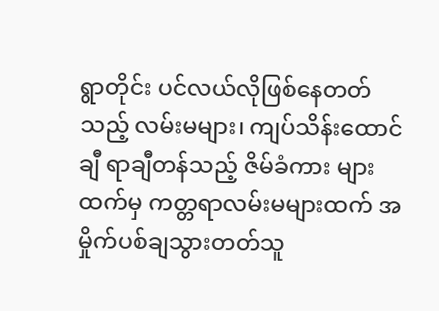ရွာတိုင်း ပင်လယ်လိုဖြစ်နေတတ်သည့် လမ်းမများ၊ ကျပ်သိန်းထောင်ချီ ရာချီတန်သည့် ဇိမ်ခံကား များထက်မှ ကတ္တရာလမ်းမများထက် အမှိုက်ပစ်ချသွားတတ်သူ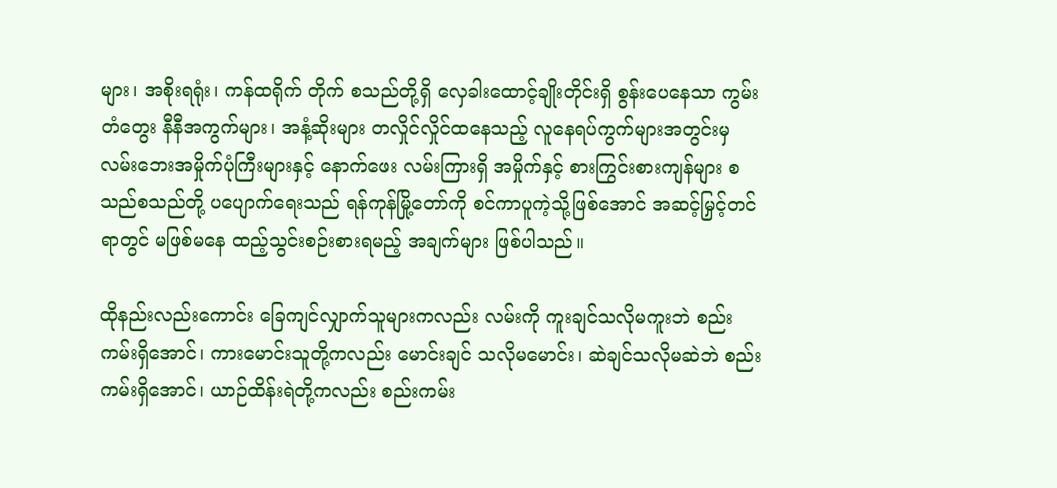များ၊ အစိုးရရုံး၊ ကန်ထရိုက် တိုက် စသည်တို့ရှိ လှေခါးထောင့်ချိုးတိုင်းရှိ စွန်းပေနေသာ ကွမ်းတံတွေး နီနီအကွက်များ၊ အနံ့ဆိုးများ တလှိုင်လှိုင်ထနေသည့် လူနေရပ်ကွက်များအတွင်းမှ လမ်းဘေးအမှိုက်ပုံကြီးများနှင့် နောက်ဖေး လမ်းကြားရှိ အမှိုက်နှင့် စားကြွင်းစားကျန်များ စသည်စသည်တို့ ပပျောက်ရေးသည် ရန်ကုန်မြို့တော်ကို စင်ကာပူကဲ့သို့ဖြစ်အောင် အဆင့်မြှင့်တင်ရာတွင် မဖြစ်မနေ ထည့်သွင်းစဉ်းစားရမည့် အချက်များ ဖြစ်ပါသည်။

ထိုနည်းလည်းကောင်း ခြေကျင်လျှာက်သူများကလည်း လမ်းကို ကူးချင်သလိုမကူးဘဲ စည်းကမ်းရှိအောင်၊ ကားမောင်းသူတို့ကလည်း မောင်းချင် သလိုမမောင်း၊ ဆဲချင်သလိုမဆဲဘဲ စည်းကမ်းရှိအောင်၊ ယာဉ်ထိန်းရဲတို့ကလည်း စည်းကမ်း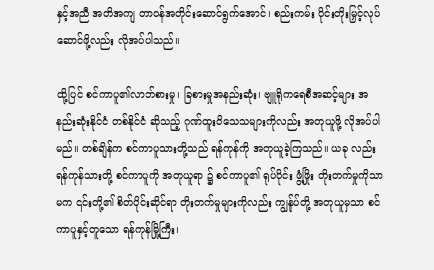နှင့်အညီ အတိအကျ တာဝန်အတိုင်းဆောင်ရွက်အောင်၊ စည်းကမ်း ပိုင်းတိုးမြှင့်လုပ်ဆောင်ဖို့လည်း လိုအပ်ပါသည်။

ထို့ပြင် စင်ကာပူ၏လာဘ်စားမှု၊ ခြစားမှုအနည်းဆုံး၊ ဗျူရိုကရေစီအဆင့်များ အနည်းဆုံးနိုင်ငံ တစ်နိုင်ငံ ဆိုသည့် ဂုဏ်ထူးဝိသေသများကိုလည်း အတုယူဖို့ လိုအပ်ပါမည်။ တစ်ချိန်က စင်ကာပူသားတို့သည် ရန်ကုန်ကို အတုယူခဲ့ကြသည်။ ယခု လည်း ရန်ကုန်သားတို့ စင်ကာပူကို အတုယူရာ ၌ စင်ကာပူ၏ ရုပ်ပိုင်း ဖွံ့ဖြိုး တိုးတက်မှုကိုသာမက ၎င်းတို့၏ စိတ်ပိုင်းဆိုင်ရာ တိုးတက်မှုများကိုလည်း ကျွန်ုပ်တို့ အတုယူမှသာ စင်ကာပူနှင့်တူသော ရန်ကုန်မြို့ကြီး၊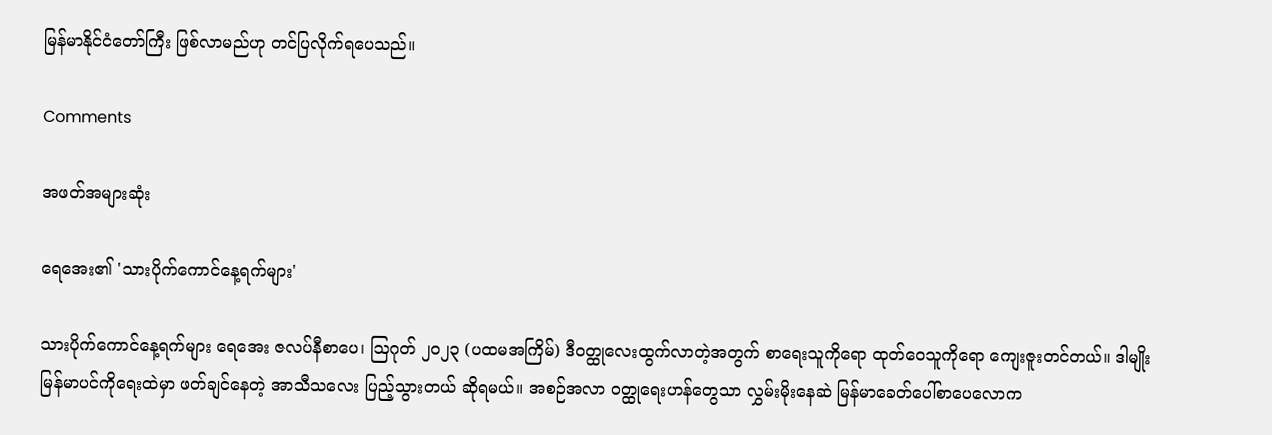မြန်မာနိုင်ငံတော်ကြီး ဖြစ်လာမည်ဟု တင်ပြလိုက်ရပေသည်။

Comments

အဖတ်အများဆုံး

ရေအေး၏ 'သားပိုက်ကောင်နေ့ရက်များ'

သားပိုက်ကောင်နေ့ရက်များ ရေအေး ဇလပ်နီစာပေ၊ ဩဂုတ် ၂၀၂၃ (ပထမအကြိမ်) ဒီဝတ္ထုလေးထွက်လာတဲ့အတွက် စာရေးသူကိုရော ထုတ်ဝေသူကိုရော ကျေးဇူးတင်တယ်။ ဒါမျိုး မြန်မာပင်ကိုရေးထဲမှာ ဖတ်ချင်နေတဲ့ အာသီသလေး ပြည့်သွားတယ် ဆိုရမယ်။ အစဉ်အလာ ဝတ္ထုရေးဟန်တွေသာ လွှမ်းမိုးနေဆဲ မြန်မာခေတ်ပေါ်စာပေလောက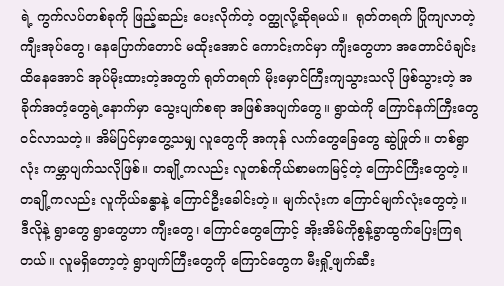ရဲ့ ကွက်လပ်တစ်ခုကို ဖြည့်ဆည်း ပေးလိုက်တဲ့ ဝတ္ထုလို့ဆိုရမယ်။  ရုတ်တရက် ပြိုကျလာတဲ့ကျီးအုပ်တွေ၊ နေပြောက်တောင် မထိုးအောင် ကောင်းကင်မှာ ကျီးတွေဟာ အတောင်ပံချင်း ထိနေအောင် အုပ်မိုးထားတဲ့အတွက် ရုတ်တရက် မိုးမှောင်ကြီးကျသွားသလို ဖြစ်သွားတဲ့ အခိုက်အတံ့တွေရဲ့နောက်မှာ သွေးပျက်စရာ အဖြစ်အပျက်တွေ။ ရွာထဲကို ကြောင်နက်ကြီးတွေ ဝင်လာသတဲ့။ အိမ်ပြင်မှာတွေ့သမျှ လူတွေကို အကုန် လက်တွေခြေတွေ ဆွဲဖြုတ်။ တစ်ရွာလုံး ကမ္ဘာပျက်သလိုဖြစ်။ တချို့ကလည်း လူတစ်ကိုယ်စာမကမြင့်တဲ့ ကြောင်ကြီးတွေတဲ့။ တချို့ကလည်း လူကိုယ်ခန္ဓာနဲ့ ကြောင်ဦးခေါင်းတဲ့။ မျက်လုံးက ကြောင်မျက်လုံးတွေတဲ့။  ဒီလိုနဲ့ ရွာတွေ ရွာတွေဟာ ကျီးတွေ၊ ကြောင်တွေကြောင့် အိုးအိမ်ကိုစွန့်ခွာထွက်ပြေးကြရတယ်။ လူမရှိတော့တဲ့ ရွာပျက်ကြီးတွေကို ကြောင်တွေက မီးရှို့ဖျက်ဆီး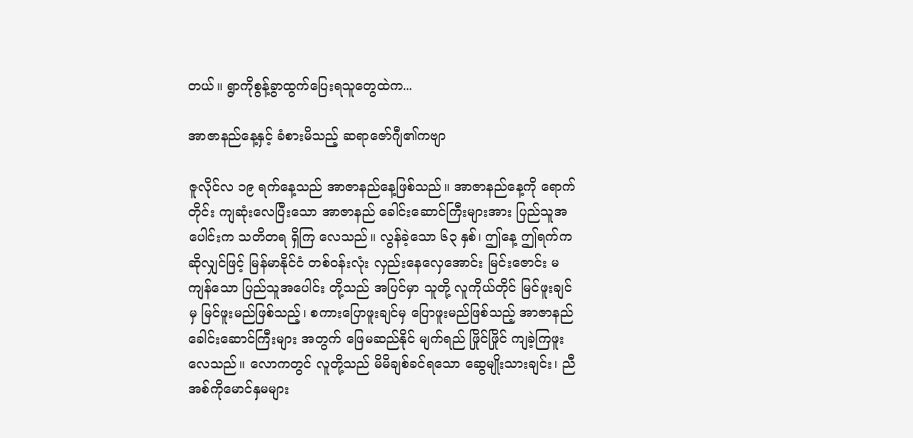တယ်။ ရွာကိုစွန့်ခွာထွက်ပြေးရသူတွေထဲက...

အာဇာနည်နေ့နှင့် ခံစားမိသည့် ဆရာဇော်ဂျီ၏ကဗျာ

ဇူလိုင်လ ၁၉ ရက်နေ့သည် အာဇာနည်နေ့ဖြစ်သည်။ အာဇာနည်နေ့ကို ရောက်တိုင်း ကျဆုံးလေပြီးသော အာဇာနည် ခေါင်းဆောင်ကြီးများအား ပြည်သူအပေါင်းက သတိတရ ရှိကြ လေသည်။ လွန်ခဲ့သော ၆၃ နှစ်၊ ဤနေ့ ဤရက်က ဆိုလျှင်ဖြင့် မြန်မာနိုင်ငံ တစ်ဝန်းလုံး လှည်းနေလှေအောင်း မြင်းဇောင်း မကျန်သော ပြည်သူအပေါင်း တို့သည် အပြင်မှာ သူတို့ လူကိုယ်တိုင် မြင်ဖူးချင်မှ မြင်ဖူးမည်ဖြစ်သည့်၊ စကားပြောဖူးချင်မှ ပြောဖူးမည်ဖြစ်သည့် အာဇာနည် ခေါင်းဆောင်ကြီးများ အတွက် ဖြေမဆည်နိုင် မျက်ရည် ဖြိုင်ဖြိုင် ကျခဲ့ကြဖူးလေသည်။ လောကတွင် လူတို့သည် မိမိချစ်ခင်ရသော ဆွေမျိုးသားချင်း၊ ညီအစ်ကိုမောင်နှမများ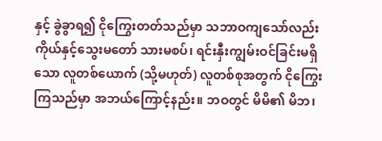နှင့် ခွဲခွာရ၍ ငိုကြွေးတတ်သည်မှာ သဘာဝကျသော်လည်း ကိုယ်နှင့်သွေးမတော် သားမစပ်၊ ရင်းနှီးကျွမ်းဝင်ခြင်းမရှိသော လူတစ်ယောက် (သို့မဟုတ်) လူတစ်စုအတွက် ငိုကြွေးကြသည်မှာ အဘယ်ကြောင့်နည်း။ ဘဝတွင် မိမိ၏ မိဘ၊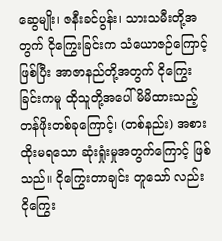ဆွေမျိုး၊ ဇနီးခင်ပွန်း၊ သားသမီးတို့အတွက် ငိုကြွေးခြင်းက သံယောဇဉ်ကြောင့် ဖြစ်ပြီး အာဇာနည်တို့အတွက် ငိုကြွေးခြင်းကမူ ထိုသူတို့အပေါ် မိမိထားသည့် တန်ဖိုးတစ်ခုကြောင့်၊ (တစ်နည်း) အစားထိုးမရသော ဆုံးရှုံးမှုအတွက်ကြောင့် ဖြစ်သည်။ ငိုကြွေးတာချင်း တူသော် လည်း ငိုကြွေး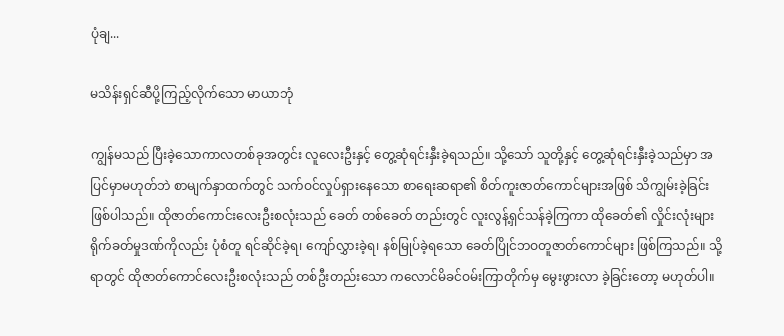ပုံချ...

မသိန်းရှင်ဆီပို့ကြည့်လိုက်သော မာယာဘုံ

ကျွန်မသည် ပြီးခဲ့သောကာလတစ်ခုအတွင်း လူလေးဦးနှင့် တွေ့ဆုံရင်းနှီးခဲ့ရသည်။ သို့သော် သူတို့နှင့် တွေ့ဆုံရင်းနှီးခဲ့သည်မှာ အပြင်မှာမဟုတ်ဘဲ စာမျက်နှာထက်တွင် သက်ဝင်လှုပ်ရှားနေသော စာရေးဆရာ၏ စိတ်ကူးဇာတ်ကောင်များအဖြစ် သိကျွမ်းခဲ့ခြင်း ဖြစ်ပါသည်။ ထိုဇာတ်ကောင်းလေးဦးစလုံးသည် ခေတ် တစ်ခေတ် တည်းတွင် လူးလွန့်ရှင်သန်ခဲ့ကြကာ ထိုခေတ်၏ လှိုင်းလုံးများရိုက်ခတ်မှုဒဏ်ကိုလည်း ပုံစံတူ ရင်ဆိုင်ခဲ့ရ၊ ကျော်လွှားခဲ့ရ၊ နစ်မြုပ်ခဲ့ရသော ခေတ်ပြိုင်ဘဝတူဇာတ်ကောင်များ ဖြစ်ကြသည်။ သို့ရာတွင် ထိုဇာတ်ကောင်လေးဦးစလုံးသည် တစ်ဦးတည်းသော ကလောင်မိခင်ဝမ်းကြာတိုက်မှ မွေးဖွားလာ ခဲ့ခြင်းတော့ မဟုတ်ပါ။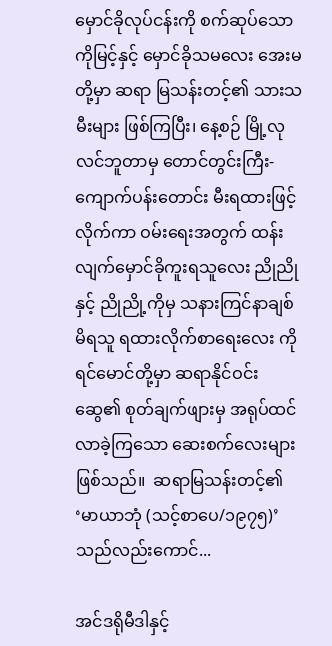မှောင်ခိုလုပ်ငန်းကို စက်ဆုပ်သော ကိုမြင့်နှင့် မှောင်ခိုသမလေး အေးမတို့မှာ ဆရာ မြသန်းတင့်၏ သားသမီးများ ဖြစ်ကြပြီး၊ နေ့စဉ် မြို့လုလင်ဘူတာမှ တောင်တွင်းကြီး-ကျောက်ပန်းတောင်း မီးရထားဖြင့် လိုက်ကာ ဝမ်းရေးအတွက် ထန်းလျက်မှောင်ခိုကူးရသူလေး ညိုညိုနှင့် ညိုညို့ကိုမှ သနားကြင်နာချစ်မိရသူ ရထားလိုက်စာရေးလေး ကိုရင်မောင်တို့မှာ ဆရာနိုင်ဝင်းဆွေ၏ စုတ်ချက်ဖျားမှ အရုပ်ထင်လာခဲ့ကြသော ဆေးစက်လေးများ ဖြစ်သည်။  ဆရာမြသန်းတင့်၏ ‘မာယာဘုံ (သင့်စာပေ/၁၉၇၅)’ သည်လည်းကောင်...

အင်ဒရိုမီဒါနှင့်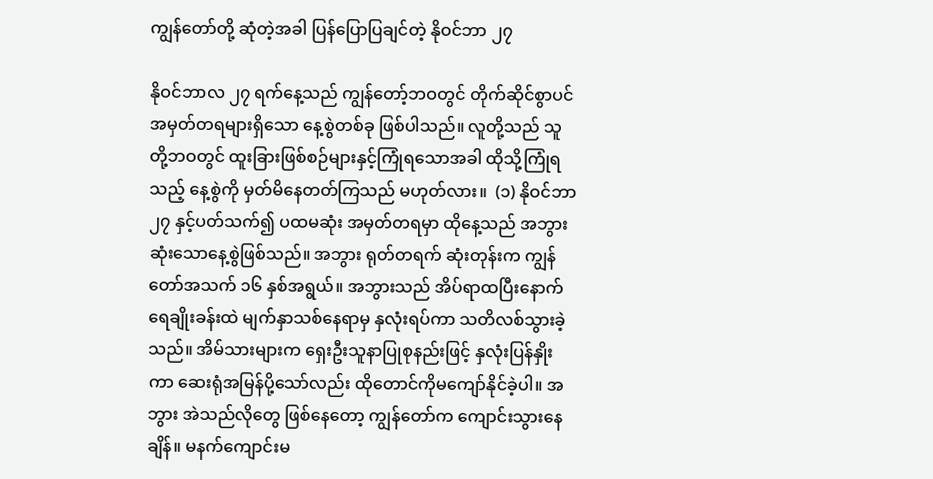ကျွန်တော်တို့ ဆုံတဲ့အခါ ပြန်ပြောပြချင်တဲ့ နိုဝင်ဘာ ၂၇

နိုဝင်ဘာလ ၂၇ ရက်နေ့သည် ကျွန်တော့်ဘဝတွင် တိုက်ဆိုင်စွာပင် အမှတ်တရများရှိသော နေ့စွဲတစ်ခု ဖြစ်ပါသည်။ လူတို့သည် သူတို့ဘဝတွင် ထူးခြားဖြစ်စဉ်များနှင့်ကြုံရသောအခါ ထိုသို့ကြုံရသည့် နေ့စွဲကို မှတ်မိနေတတ်ကြသည် မဟုတ်လား။  (၁) နိုဝင်ဘာ ၂၇ နှင့်ပတ်သက်၍ ပထမဆုံး အမှတ်တရမှာ ထိုနေ့သည် အဘွားဆုံးသောနေ့စွဲဖြစ်သည်။ အဘွား ရုတ်တရက် ဆုံးတုန်းက ကျွန်တော်အသက် ၁၆ နှစ်အရွယ်။ အဘွားသည် အိပ်ရာထပြီးနောက် ရေချိုးခန်းထဲ မျက်နှာသစ်နေရာမှ နှလုံးရပ်ကာ သတိလစ်သွားခဲ့သည်။ အိမ်သားများက ရှေးဦးသူနာပြုစုနည်းဖြင့် နှလုံးပြန်နှိုးကာ ဆေးရုံအမြန်ပို့သော်လည်း ထိုတောင်ကိုမကျော်နိုင်ခဲ့ပါ။ အဘွား အဲသည်လိုတွေ ဖြစ်နေတော့ ကျွန်တော်က ကျောင်းသွားနေချိန်။ မနက်ကျောင်းမ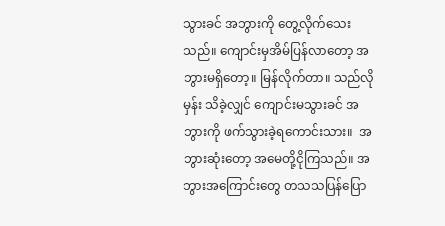သွားခင် အဘွားကို တွေ့လိုက်သေး သည်။ ကျောင်းမှအိမ်ပြန်လာတော့ အဘွားမရှိတော့။ မြန်လိုက်တာ။ သည်လိုမှန်း သိခဲ့လျှင် ကျောင်းမသွားခင် အဘွားကို ဖက်သွားခဲ့ရကောင်းသား။  အဘွားဆုံးတော့ အမေတို့ငိုကြသည်။ အဘွားအကြောင်းတွေ တသသပြန်ပြော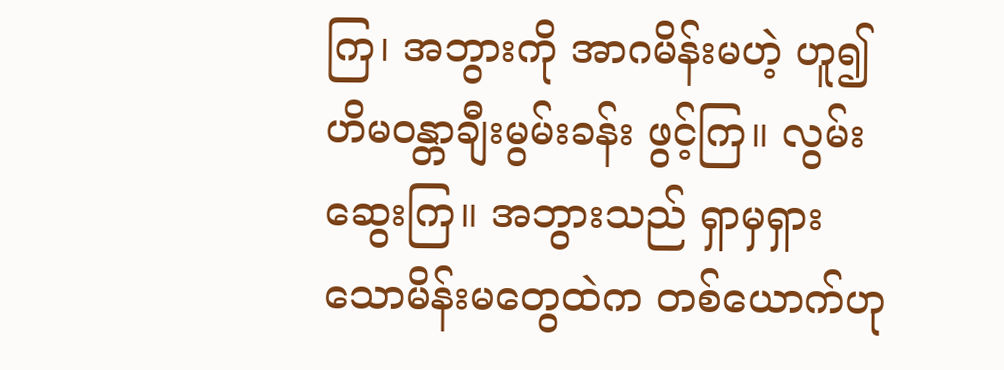ကြ၊ အဘွားကို အာဂမိန်းမဟဲ့ ဟူ၍ ဟိမဝန္တာချီးမွမ်းခန်း ဖွင့်ကြ။ လွမ်းဆွေးကြ။ အဘွားသည် ရှာမှရှားသောမိန်းမတွေထဲက တစ်ယောက်ဟု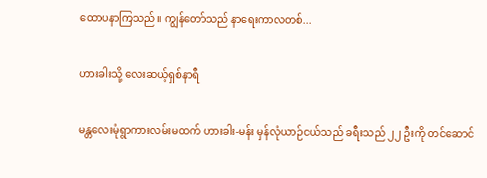ထောပနာကြသည်။ ကျွန်တော်သည် နာရေးကာလတစ်...

ဟားခါးသို့ လေးဆယ့်ရှစ်နာရီ

မန္တလေးမုံရွာကားလမ်းမထက် ဟားခါး-မန်း မှန်လုံယာဉ်ငယ်သည် ခရီးသည် ၂၂ ဦးကို တင်ဆောင်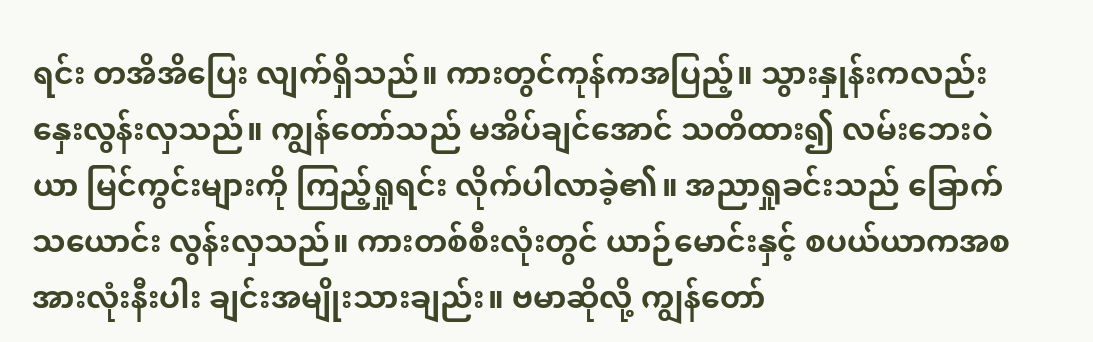ရင်း တအိအိပြေး လျက်ရှိသည်။ ကားတွင်ကုန်ကအပြည့်။ သွားနှုန်းကလည်း နှေးလွန်းလှသည်။ ကျွန်တော်သည် မအိပ်ချင်အောင် သတိထား၍ လမ်းဘေးဝဲယာ မြင်ကွင်းများကို ကြည့်ရှုရင်း လိုက်ပါလာခဲ့၏။ အညာရှုခင်းသည် ခြောက်သယောင်း လွန်းလှသည်။ ကားတစ်စီးလုံးတွင် ယာဉ်မောင်းနှင့် စပယ်ယာကအစ အားလုံးနီးပါး ချင်းအမျိုးသားချည်း။ ဗမာဆိုလို့ ကျွန်တော်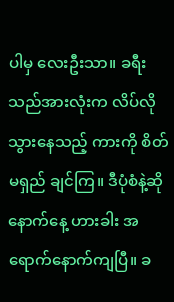ပါမှ လေးဦးသာ။ ခရီးသည်အားလုံးက လိပ်လိုသွားနေသည့် ကားကို စိတ်မရှည် ချင်ကြ။ ဒီပုံစံနဲ့ဆို နောက်နေ့ ဟားခါး အရောက်နောက်ကျပြီ။ ခ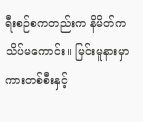ရီးစဉ်စကတည်းက နိမိတ်ကသိပ်မကောင်း။ မြင်းမူနားမှာ ကားတစ်စီးနှင့်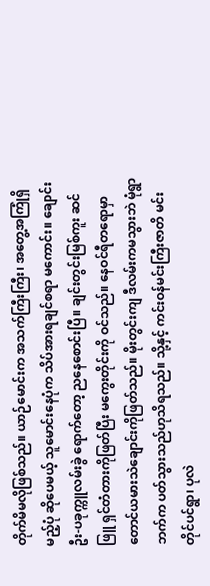တိုက်မိမလိုဖြစ်သည်။ ယာဉ်မောင်းက အသက်ကြီးကြီး၊ အတွေ့အကြုံရှိမည့်ပုံ ဆိုပေမယ့် သူမောင်းနေပုံက သိပ်အားရချင်စရာ မကောင်း။ ချောင်းဦး-ပခုက္ကူလမ်းခွဲ ရောက်တော့ ညနေစောင်းပြီ။ ချင်းတွင်းမြစ်ကူး ဆင်ဖြူ ရှင်တံတားကိုဖြတ်ပြီး မကွေးတိုင်းကို ဝင်သည်။ နေဝင်ရီတရောမှာ တောင်ယမားသဲချောင်းကိုဖြတ်သည်။ မိုးတွင်းကျ ဒီလမ်းကမသွားဘဲ မုံရွာဘက်က ပတ်သွားသည်ဟုသိရသည်။ သို့နှင့် ကင်းဝန်မင်းကြီးဇာတိ မင်းတိုင်ပင်ရွာ၊ ပုလဲ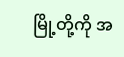မြို့တို့ကို အ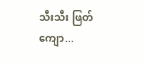သီးသီး ဖြတ်ကျော...